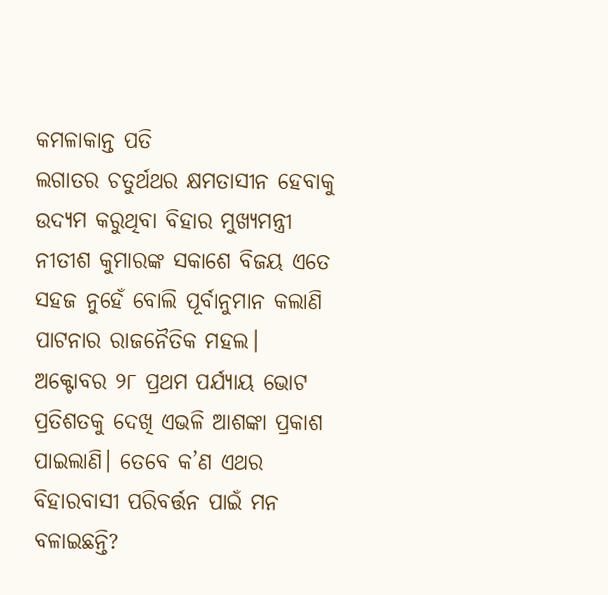କମଳାକାନ୍ତ ପତି
ଲଗାତର ଚତୁର୍ଥଥର କ୍ଷମତାସୀନ ହେବାକୁ ଉଦ୍ୟମ କରୁଥିବା ବିହାର ମୁଖ୍ୟମନ୍ତ୍ରୀ ନୀତୀଶ କୁମାରଙ୍କ ସକାଶେ ବିଜୟ ଏତେ ସହଜ ନୁହେଁ ବୋଲି ପୂର୍ବାନୁମାନ କଲାଣି ପାଟନାର ରାଜନୈତିକ ମହଲ। ଅକ୍ଟୋବର ୨୮ ପ୍ରଥମ ପର୍ଯ୍ୟାୟ ଭୋଟ ପ୍ରତିଶତକୁ ଦେଖି ଏଭଳି ଆଶଙ୍କା ପ୍ରକାଶ ପାଇଲାଣି। ତେବେ କ’ଣ ଏଥର ବିହାରବାସୀ ପରିବର୍ତ୍ତନ ପାଇଁ ମନ ବଳାଇଛନ୍ତି?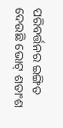ପରିବର୍ତ୍ତନର ଇଙ୍ଗିତ ଦେଉଛି ଭୋଟ୍ ଶତାଂଶ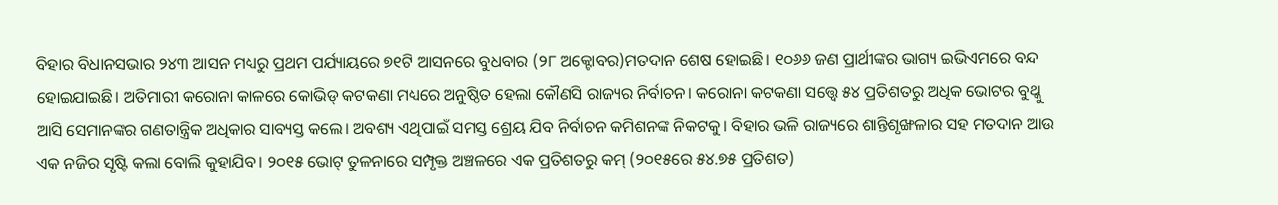ବିହାର ବିଧାନସଭାର ୨୪୩ ଆସନ ମଧ୍ୟରୁ ପ୍ରଥମ ପର୍ଯ୍ୟାୟରେ ୭୧ଟି ଆସନରେ ବୁଧବାର (୨୮ ଅକ୍ଟୋବର)ମତଦାନ ଶେଷ ହୋଇଛି। ୧୦୬୬ ଜଣ ପ୍ରାର୍ଥୀଙ୍କର ଭାଗ୍ୟ ଇଭିଏମରେ ବନ୍ଦ ହୋଇଯାଇଛି। ଅତିମାରୀ କରୋନା କାଳରେ କୋଭିଡ୍ କଟକଣା ମଧ୍ୟରେ ଅନୁଷ୍ଠିତ ହେଲା କୌଣସି ରାଜ୍ୟର ନିର୍ବାଚନ। କରୋନା କଟକଣା ସତ୍ତ୍ଵେ ୫୪ ପ୍ରତିଶତରୁ ଅଧିକ ଭୋଟର ବୁଥ୍କୁ ଆସି ସେମାନଙ୍କର ଗଣତାନ୍ତ୍ରିକ ଅଧିକାର ସାବ୍ୟସ୍ତ କଲେ। ଅବଶ୍ୟ ଏଥିପାଇଁ ସମସ୍ତ ଶ୍ରେୟ ଯିବ ନିର୍ବାଚନ କମିଶନଙ୍କ ନିକଟକୁ। ବିହାର ଭଳି ରାଜ୍ୟରେ ଶାନ୍ତିଶୃଙ୍ଖଳାର ସହ ମତଦାନ ଆଉ ଏକ ନଜିର ସୃଷ୍ଟି କଲା ବୋଲି କୁହାଯିବ। ୨୦୧୫ ଭୋଟ୍ ତୁଳନାରେ ସମ୍ପୃକ୍ତ ଅଞ୍ଚଳରେ ଏକ ପ୍ରତିଶତରୁ କମ୍ (୨୦୧୫ରେ ୫୪.୭୫ ପ୍ରତିଶତ)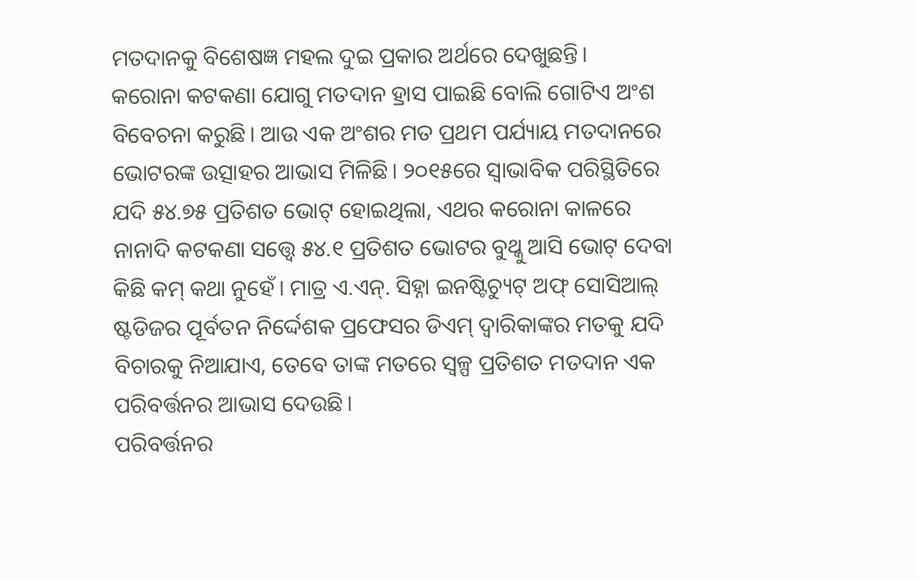ମତଦାନକୁ ବିଶେଷଜ୍ଞ ମହଲ ଦୁଇ ପ୍ରକାର ଅର୍ଥରେ ଦେଖୁଛନ୍ତି।
କରୋନା କଟକଣା ଯୋଗୁ ମତଦାନ ହ୍ରାସ ପାଇଛି ବୋଲି ଗୋଟିଏ ଅଂଶ ବିବେଚନା କରୁଛି। ଆଉ ଏକ ଅଂଶର ମତ ପ୍ରଥମ ପର୍ଯ୍ୟାୟ ମତଦାନରେ ଭୋଟରଙ୍କ ଉତ୍ସାହର ଆଭାସ ମିଳିଛି। ୨୦୧୫ରେ ସ୍ଵାଭାବିକ ପରିସ୍ଥିତିରେ ଯଦି ୫୪.୭୫ ପ୍ରତିଶତ ଭୋଟ୍ ହୋଇଥିଲା, ଏଥର କରୋନା କାଳରେ ନାନାଦି କଟକଣା ସତ୍ତ୍ୱେ ୫୪.୧ ପ୍ରତିଶତ ଭୋଟର ବୁଥ୍କୁ ଆସି ଭୋଟ୍ ଦେବା କିଛି କମ୍ କଥା ନୁହେଁ। ମାତ୍ର ଏ.ଏନ୍. ସିହ୍ନା ଇନଷ୍ଟିଚ୍ୟୁଟ୍ ଅଫ୍ ସୋସିଆଲ୍ ଷ୍ଟଡିଜର ପୂର୍ବତନ ନିର୍ଦ୍ଦେଶକ ପ୍ରଫେସର ଡିଏମ୍ ଦ୍ଵାରିକାଙ୍କର ମତକୁ ଯଦି ବିଚାରକୁ ନିଆଯାଏ, ତେବେ ତାଙ୍କ ମତରେ ସ୍ୱଳ୍ପ ପ୍ରତିଶତ ମତଦାନ ଏକ ପରିବର୍ତ୍ତନର ଆଭାସ ଦେଉଛି।
ପରିବର୍ତ୍ତନର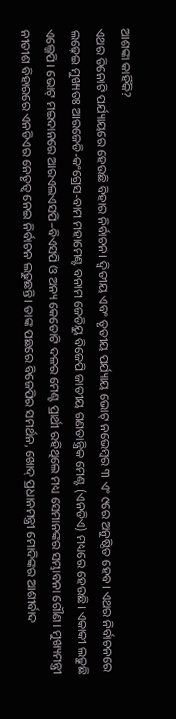ଆଶଙ୍କା କାହିଁକି?
ଏଥର ତିନୋଟି ପର୍ଯ୍ୟାୟରେ ହେଉଛି ବିହାର ନିର୍ବାଚନ। ଦ୍ଵିତୀୟ ଏବଂ ତୃତୀୟ ପର୍ଯ୍ୟାୟ ଭୋଟ୍ ନଭେମ୍ବର ୩ ଏଂ ୯ରେ ଅନୁଷ୍ଠିତ ହେବ। ଏଥର ନିର୍ବାଚନରେ ଲଢ଼େଇ ମୁଖ୍ୟତଃ ଆରଜେଡି-କଂଗ୍ରେସ-ବାମ ମହାମେଣ୍ଟ ବନାମ ଜେଡିୟୁ ବିଜେପି ଜାତୀୟ ଗଣତାନ୍ତ୍ରିକ ମେଣ୍ଟ (ଏନଡିଏ) ମଧ୍ୟରେ ହେଉଛି। ଏକାକୀ ଲଢୁଛି ଏଲ୍ଜେପି। ଭୋଟ୍ ମଇଦାନରେ ଆରଏଲଏସପି–ବିଏସପି ଓ ଅନ୍ୟ କେତୋଟି ଦଳର ମେଣ୍ଟ ପ୍ରାର୍ଥୀ ରହିଥିଲେ ମଧ୍ୟ ସେମାନଙ୍କର ସମ୍ଭାବନା ଗୌଣ। ମୁଖ୍ୟମନ୍ତ୍ରୀ ନୀତୀଶ ବିହାରରେ ଏନଡିଏର ନେତୃତ୍ଵ ନେଇ ନିର୍ବାଚନ ଲଢୁଛନ୍ତି। ତାଙ୍କ ପଛରେ ବିଜେପିର ସମର୍ଥନ, ଖୋଦ୍ ପ୍ରଧାନମନ୍ତ୍ରୀ ମୋଦିଙ୍କର ଆଶୀର୍ବାଦ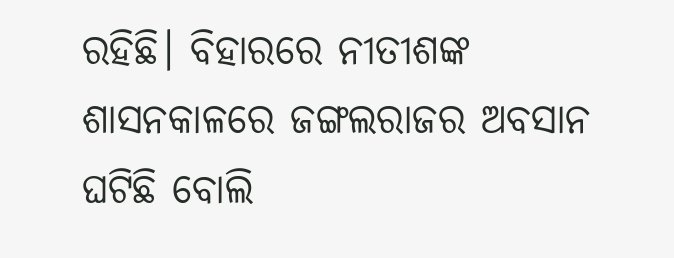ରହିଛି। ବିହାରରେ ନୀତୀଶଙ୍କ ଶାସନକାଳରେ ଜଙ୍ଗଲରାଜର ଅବସାନ ଘଟିଛି ବୋଲି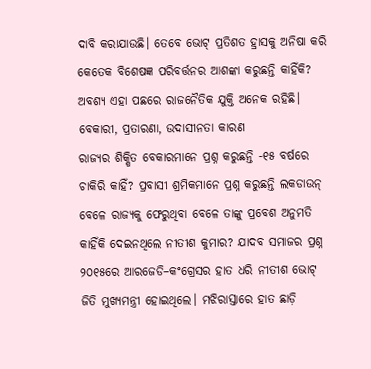ଦାବି କରାଯାଉଛି। ତେବେ ଭୋଟ୍ ପ୍ରତିଶତ ହ୍ରାସକୁ ଅନିଷା କରି କେତେକ ବିଶେଷଜ୍ଞ ପରିବର୍ତ୍ତନର ଆଶଙ୍କା କରୁଛନ୍ତି କାହିଁକି? ଅବଶ୍ୟ ଏହା ପଛରେ ରାଜନୈତିକ ଯୁକ୍ତି ଅନେକ ରହିଛି।
ବେକାରୀ, ପ୍ରତାରଣା, ଉଦାସୀନତା କାରଣ
ରାଜ୍ୟର ଶିକ୍ଷିତ ବେକାରମାନେ ପ୍ରଶ୍ନ କରୁଛନ୍ତି -୧୫ ବର୍ଷରେ ଚାକିରି କାହିଁ? ପ୍ରବାସୀ ଶ୍ରମିକମାନେ ପ୍ରଶ୍ନ କରୁଛନ୍ତି ଲକଡାଉନ୍ ବେଳେ ରାଜ୍ୟକୁ ଫେରୁଥିବା ବେଳେ ତାଙ୍କୁ ପ୍ରବେଶ ଅନୁମତି କାହିଁକି ଦେଇନଥିଲେ ନୀତୀଶ କୁମାର? ଯାଦବ ସମାଜର ପ୍ରଶ୍ନ ୨୦୧୫ରେ ଆରଜେଡି–କଂଗ୍ରେସର ହାତ ଧରି ନୀତୀଶ ଭୋଟ୍ ଜିତି ମୁଖ୍ୟମନ୍ତ୍ରୀ ହୋଇଥିଲେ। ମଝିରାସ୍ତାରେ ହାତ ଛାଡ଼ି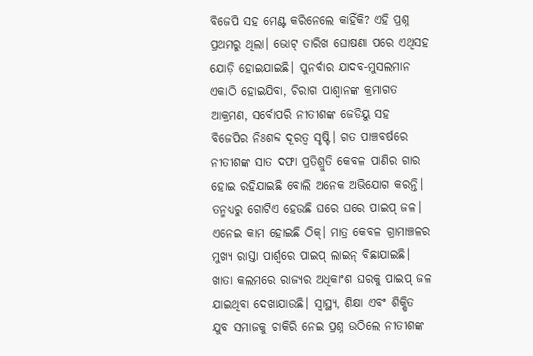ବିଜେପି ସହ ମେଣ୍ଟ କରିନେଲେ କାହିଁକି? ଏହି ପ୍ରଶ୍ନ ପ୍ରଥମରୁ ଥିଲା। ଭୋଟ୍ ତାରିଖ ଘୋଷଣା ପରେ ଏଥିସହ ଯୋଡ଼ି ହୋଇଯାଇଛି। ପୁନର୍ବାର ଯାଦବ-ମୁସଲମାନ ଏକାଠି ହୋଇଯିବା, ଚିରାଗ ପାଶ୍ଵାନଙ୍କ କ୍ରମାଗତ ଆକ୍ରମଣ, ସର୍ବୋପରି ନୀତୀଶଙ୍କ ଜେଡିୟୁ ସହ ବିଜେପିର ନିଃଶବ୍ଦ ଦୂରତ୍ଵ ସୃଷ୍ଟି। ଗତ ପାଞ୍ଚବର୍ଷରେ ନୀତୀଶଙ୍କ ସାତ ଦଫା ପ୍ରତିଶ୍ରୁତି କେବଳ ପାଣିର ଗାର ହୋଇ ରହିଯାଇଛି ବୋଲି ଅନେକ ଅଭିଯୋଗ କରନ୍ତି।
ତନ୍ମଧ୍ୟରୁ ଗୋଟିଏ ହେଉଛି ଘରେ ଘରେ ପାଇପ୍ ଜଳ। ଏନେଇ କାମ ହୋଇଛି ଠିକ୍। ମାତ୍ର କେବଳ ଗ୍ରାମାଞ୍ଚଳର ମୁଖ୍ୟ ରାସ୍ତା ପାର୍ଶ୍ଵରେ ପାଇପ୍ ଲାଇନ୍ ବିଛାଯାଇଛି। ଖାତା କଲମରେ ରାଜ୍ୟର ଅଧିକାଂଶ ଘରକୁ ପାଇପ୍ ଜଳ ଯାଇଥିବା ଦେଖାଯାଉଛି। ସ୍ଵାସ୍ଥ୍ୟ, ଶିକ୍ଷା ଏବଂ ଶିକ୍ଷିତ ଯୁବ ସମାଜକୁ ଚାକିରି ନେଇ ପ୍ରଶ୍ନ ଉଠିଲେ ନୀତୀଶଙ୍କ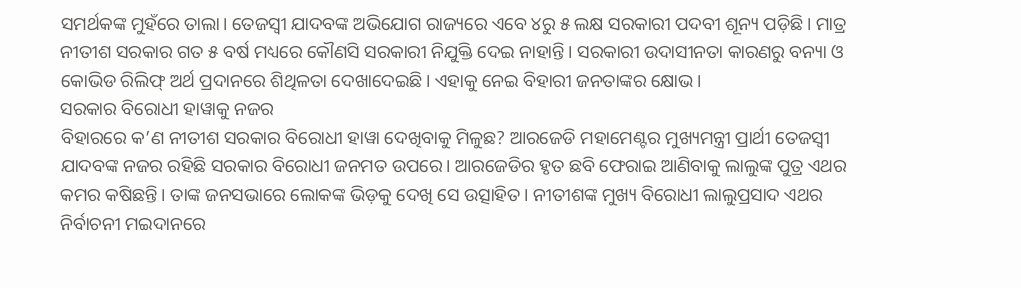ସମର୍ଥକଙ୍କ ମୁହଁରେ ତାଲା। ତେଜସ୍ଵୀ ଯାଦବଙ୍କ ଅଭିଯୋଗ ରାଜ୍ୟରେ ଏବେ ୪ରୁ ୫ ଲକ୍ଷ ସରକାରୀ ପଦବୀ ଶୂନ୍ୟ ପଡ଼ିଛି। ମାତ୍ର ନୀତୀଶ ସରକାର ଗତ ୫ ବର୍ଷ ମଧ୍ୟରେ କୌଣସି ସରକାରୀ ନିଯୁକ୍ତି ଦେଇ ନାହାନ୍ତି। ସରକାରୀ ଉଦାସୀନତା କାରଣରୁ ବନ୍ୟା ଓ କୋଭିଡ ରିଲିଫ୍ ଅର୍ଥ ପ୍ରଦାନରେ ଶିଥିଳତା ଦେଖାଦେଇଛି। ଏହାକୁ ନେଇ ବିହାରୀ ଜନତାଙ୍କର କ୍ଷୋଭ।
ସରକାର ବିରୋଧୀ ହାୱାକୁ ନଜର
ବିହାରରେ କ’ଣ ନୀତୀଶ ସରକାର ବିରୋଧୀ ହାୱା ଦେଖିବାକୁ ମିଳୁଛ? ଆରଜେଡି ମହାମେଣ୍ଟର ମୁଖ୍ୟମନ୍ତ୍ରୀ ପ୍ରାର୍ଥୀ ତେଜସ୍ଵୀ ଯାଦବଙ୍କ ନଜର ରହିଛି ସରକାର ବିରୋଧୀ ଜନମତ ଉପରେ। ଆରଜେଡିର ହୃତ ଛବି ଫେରାଇ ଆଣିବାକୁ ଲାଲୁଙ୍କ ପୁତ୍ର ଏଥର କମର କଷିଛନ୍ତି। ତାଙ୍କ ଜନସଭାରେ ଲୋକଙ୍କ ଭିଡ଼କୁ ଦେଖି ସେ ଉତ୍ସାହିତ। ନୀତୀଶଙ୍କ ମୁଖ୍ୟ ବିରୋଧୀ ଲାଲୁପ୍ରସାଦ ଏଥର ନିର୍ବାଚନୀ ମଇଦାନରେ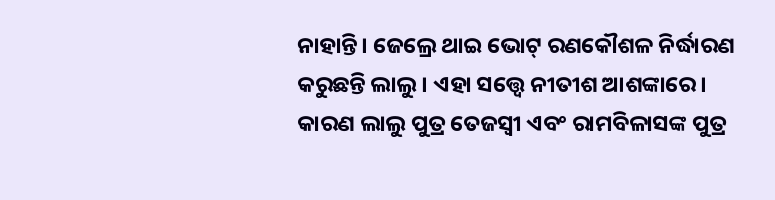ନାହାନ୍ତି। ଜେଲ୍ରେ ଥାଇ ଭୋଟ୍ ରଣକୌଶଳ ନିର୍ଦ୍ଧାରଣ କରୁଛନ୍ତି ଲାଲୁ। ଏହା ସତ୍ତ୍ଵେ ନୀତୀଶ ଆଶଙ୍କାରେ। କାରଣ ଲାଲୁ ପୁତ୍ର ତେଜସ୍ଵୀ ଏବଂ ରାମବିଳାସଙ୍କ ପୁତ୍ର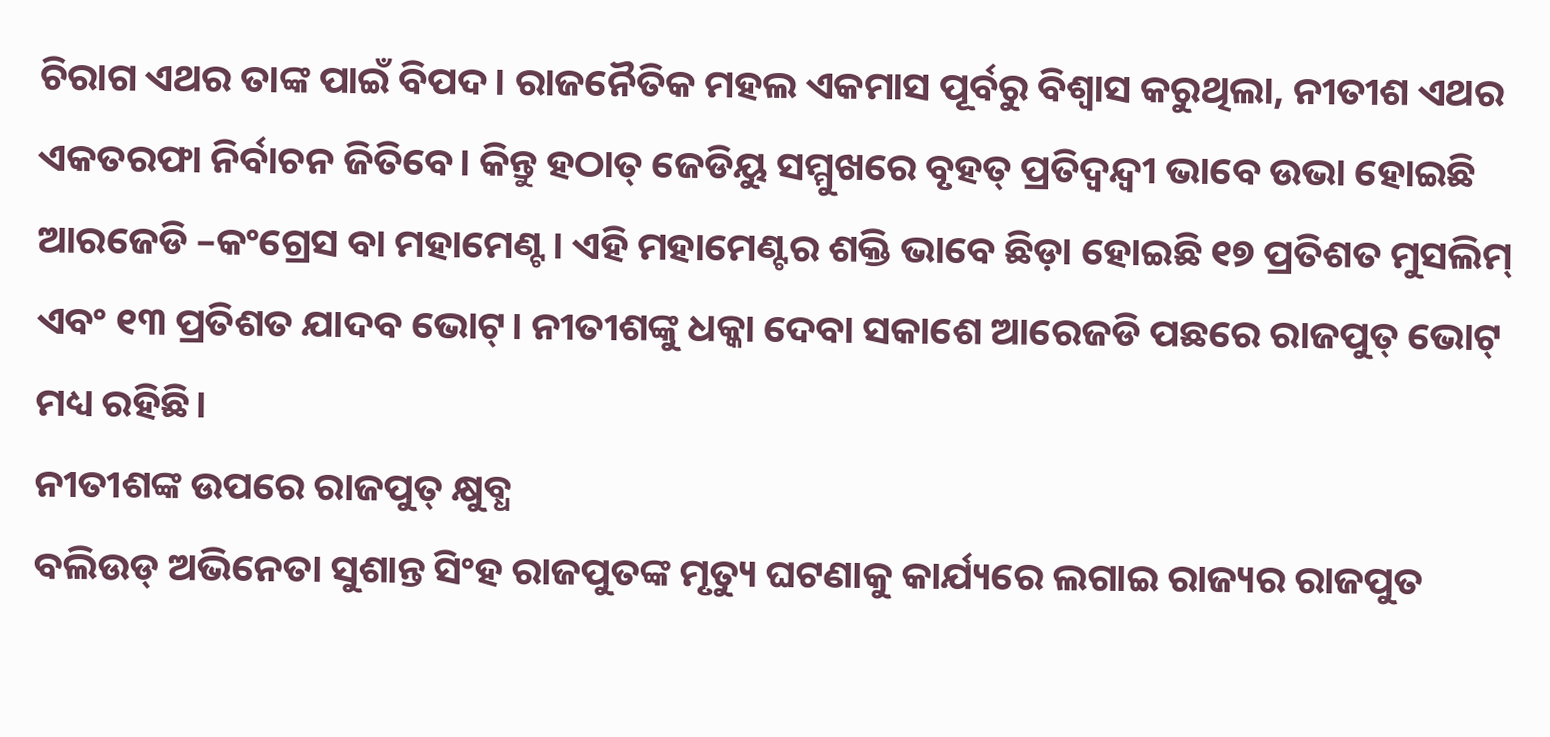ଚିରାଗ ଏଥର ତାଙ୍କ ପାଇଁ ବିପଦ। ରାଜନୈତିକ ମହଲ ଏକମାସ ପୂର୍ବରୁ ବିଶ୍ଵାସ କରୁଥିଲା, ନୀତୀଶ ଏଥର ଏକତରଫା ନିର୍ବାଚନ ଜିତିବେ। କିନ୍ତୁ ହଠାତ୍ ଜେଡିୟୁ ସମ୍ମୁଖରେ ବୃହତ୍ ପ୍ରତିଦ୍ୱନ୍ଦ୍ୱୀ ଭାବେ ଉଭା ହୋଇଛି ଆରଜେଡି –କଂଗ୍ରେସ ବା ମହାମେଣ୍ଟ। ଏହି ମହାମେଣ୍ଟର ଶକ୍ତି ଭାବେ ଛିଡ଼ା ହୋଇଛି ୧୭ ପ୍ରତିଶତ ମୁସଲିମ୍ ଏବଂ ୧୩ ପ୍ରତିଶତ ଯାଦବ ଭୋଟ୍। ନୀତୀଶଙ୍କୁ ଧକ୍କା ଦେବା ସକାଶେ ଆରେଜଡି ପଛରେ ରାଜପୁତ୍ ଭୋଟ୍ ମଧ୍ୟ ରହିଛି।
ନୀତୀଶଙ୍କ ଉପରେ ରାଜପୁତ୍ କ୍ଷୁବ୍ଧ
ବଲିଉଡ୍ ଅଭିନେତା ସୁଶାନ୍ତ ସିଂହ ରାଜପୁତଙ୍କ ମୃତ୍ୟୁ ଘଟଣାକୁ କାର୍ଯ୍ୟରେ ଲଗାଇ ରାଜ୍ୟର ରାଜପୁତ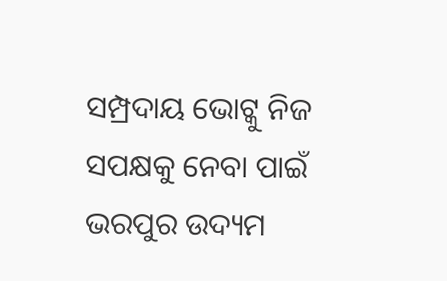ସମ୍ପ୍ରଦାୟ ଭୋଟ୍କୁ ନିଜ ସପକ୍ଷକୁ ନେବା ପାଇଁ ଭରପୁର ଉଦ୍ୟମ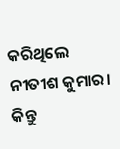କରିଥିଲେ ନୀତୀଶ କୁମାର। କିନ୍ତୁ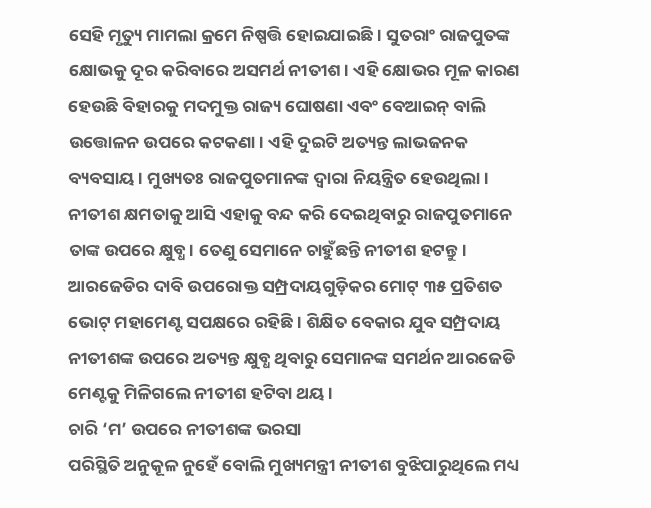ସେହି ମୃତ୍ୟୁ ମାମଲା କ୍ରମେ ନିଷ୍ପତ୍ତି ହୋଇଯାଇଛି। ସୁତରାଂ ରାଜପୁତଙ୍କ କ୍ଷୋଭକୁ ଦୂର କରିବାରେ ଅସମର୍ଥ ନୀତୀଶ। ଏହି କ୍ଷୋଭର ମୂଳ କାରଣ ହେଉଛି ବିହାରକୁ ମଦମୁକ୍ତ ରାଜ୍ୟ ଘୋଷଣା ଏବଂ ବେଆଇନ୍ ବାଲି ଉତ୍ତୋଳନ ଉପରେ କଟକଣା। ଏହି ଦୁଇଟି ଅତ୍ୟନ୍ତ ଲାଭଜନକ ବ୍ୟବସାୟ। ମୁଖ୍ୟତଃ ରାଜପୁତମାନଙ୍କ ଦ୍ୱାରା ନିୟନ୍ତ୍ରିତ ହେଉଥିଲା। ନୀତୀଶ କ୍ଷମତାକୁ ଆସି ଏହାକୁ ବନ୍ଦ କରି ଦେଇଥିବାରୁ ରାଜପୁତମାନେ ତାଙ୍କ ଉପରେ କ୍ଷୁବ୍ଧ। ତେଣୁ ସେମାନେ ଚାହୁଁଛନ୍ତି ନୀତୀଶ ହଟନ୍ତୁ। ଆରଜେଡିର ଦାବି ଉପରୋକ୍ତ ସମ୍ପ୍ରଦାୟଗୁଡ଼ିକର ମୋଟ୍ ୩୫ ପ୍ରତିଶତ ଭୋଟ୍ ମହାମେଣ୍ଟ ସପକ୍ଷରେ ରହିଛି। ଶିକ୍ଷିତ ବେକାର ଯୁବ ସମ୍ପ୍ରଦାୟ ନୀତୀଶଙ୍କ ଉପରେ ଅତ୍ୟନ୍ତ କ୍ଷୁବ୍ଧ ଥିବାରୁ ସେମାନଙ୍କ ସମର୍ଥନ ଆରଜେଡି ମେଣ୍ଟକୁ ମିଳିଗଲେ ନୀତୀଶ ହଟିବା ଥୟ।
ଚାରି ‘ମ’ ଉପରେ ନୀତୀଶଙ୍କ ଭରସା
ପରିସ୍ଥିତି ଅନୁକୂଳ ନୁହେଁ ବୋଲି ମୁଖ୍ୟମନ୍ତ୍ରୀ ନୀତୀଶ ବୁଝିପାରୁଥିଲେ ମଧ୍ୟ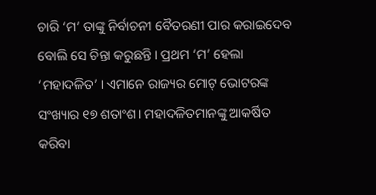ଚାରି ‘ମ’ ତାଙ୍କୁ ନିର୍ବାଚନୀ ବୈତରଣୀ ପାର କରାଇଦେବ ବୋଲି ସେ ଚିନ୍ତା କରୁଛନ୍ତି। ପ୍ରଥମ ‘ମ’ ହେଲା ‘ମହାଦଳିତ’ । ଏମାନେ ରାଜ୍ୟର ମୋଟ୍ ଭୋଟରଙ୍କ ସଂଖ୍ୟାର ୧୭ ଶତାଂଶ। ମହାଦଳିତମାନଙ୍କୁ ଆକର୍ଷିତ କରିବା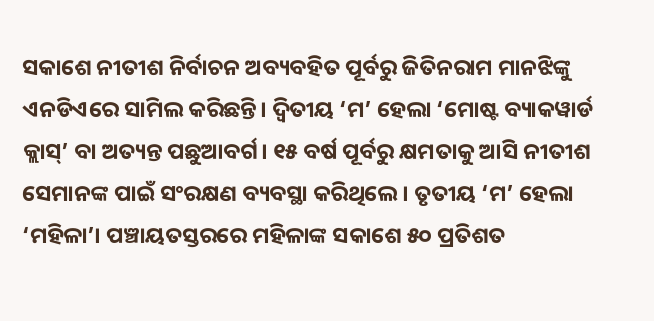ସକାଶେ ନୀତୀଶ ନିର୍ବାଚନ ଅବ୍ୟବହିତ ପୂର୍ବରୁ ଜିତିନରାମ ମାନଝିଙ୍କୁ ଏନଡିଏରେ ସାମିଲ କରିଛନ୍ତି। ଦ୍ୱିତୀୟ ‘ମ’ ହେଲା ‘ମୋଷ୍ଟ ବ୍ୟାକୱାର୍ଡ କ୍ଲାସ୍’ ବା ଅତ୍ୟନ୍ତ ପଛୁଆବର୍ଗ। ୧୫ ବର୍ଷ ପୂର୍ବରୁ କ୍ଷମତାକୁ ଆସି ନୀତୀଶ ସେମାନଙ୍କ ପାଇଁ ସଂରକ୍ଷଣ ବ୍ୟବସ୍ଥା କରିଥିଲେ। ତୃତୀୟ ‘ମ’ ହେଲା ‘ମହିଳା’। ପଞ୍ଚାୟତସ୍ତରରେ ମହିଳାଙ୍କ ସକାଶେ ୫୦ ପ୍ରତିଶତ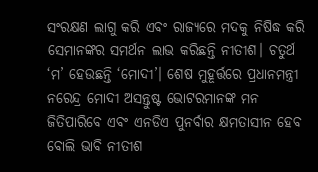ସଂରକ୍ଷଣ ଲାଗୁ କରି ଏବଂ ରାଜ୍ୟରେ ମଦକୁ ନିଷିଦ୍ଧ କରି ସେମାନଙ୍କର ସମର୍ଥନ ଲାଭ କରିଛନ୍ତି ନୀତୀଶ। ଚତୁର୍ଥ ‘ମ’ ହେଉଛନ୍ତି ‘ମୋଦୀ’। ଶେଷ ମୁହୂର୍ତ୍ତରେ ପ୍ରଧାନମନ୍ତ୍ରୀ ନରେନ୍ଦ୍ର ମୋଦୀ ଅସନ୍ତୁଷ୍ଟ ଭୋଟରମାନଙ୍କ ମନ ଜିତିପାରିବେ ଏବଂ ଏନଡିଏ ପୁନର୍ବାର କ୍ଷମତାସୀନ ହେବ ବୋଲି ଭାବି ନୀତୀଶ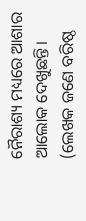ନୈରାଶ୍ୟ ମଧ୍ୟରେ ଆଶାର ଆଲୋକ ଦେଖୁଛନ୍ତି।
(ଲେଖକ ଜଣେ ବରିଷ୍ଠ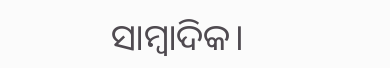ସାମ୍ବାଦିକ।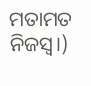ମତାମତ ନିଜସ୍ୱ।)